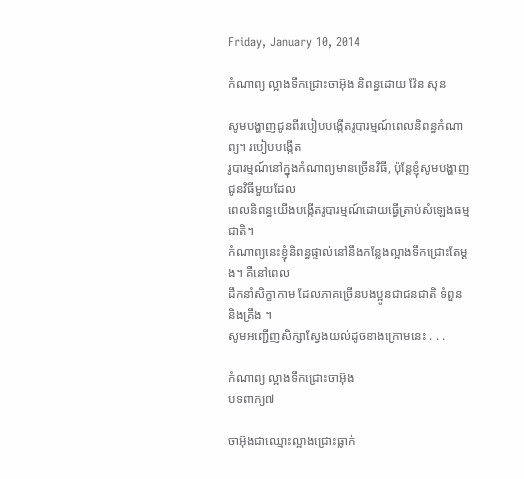Friday, January 10, 2014

កំណាព្យ ល្អាងទឹកជ្រោះចាអ៊ុង និពន្ធដោយ វ៉ែន សុន

សូមបង្ហាញជូនពីរបៀបបង្កើតរូបារម្មណ៍ពេលនិពន្ធកំណាព្យ។ របៀបបង្កើត
រូបារម្មណ៍នៅក្នុងកំណាព្យមានច្រើនវិធី, ប៉ុន្តែខ្ញុំសូមបង្ហាញជូនវិធីមួយដែល
ពេលនិពន្ធយើងបង្កើតរូបារម្មណ៍ដោយធ្វើត្រាប់សំឡេងធម្មជាតិ។
កំណាព្យនេះខ្ញុំនិពន្ធផ្ទាល់នៅនឹងកន្លែងល្អាងទឹកជ្រោះតែម្តង។ គឺនៅពេល
ដឹកនាំសិក្ខាកាម ដែលភាគច្រើនបងប្អូនជាជនជាតិ ទំពួន និងគ្រឹង ។
សូមអញ្ជើញសិក្សាស្វែងយល់ដូចខាងក្រោមនេះ . . .

កំណាព្យ ល្អាងទឹកជ្រោះចាអ៊ុង
បទពាក្យ៧

ចាអ៊ុងជាឈ្មោះល្អាងជ្រោះធ្លាក់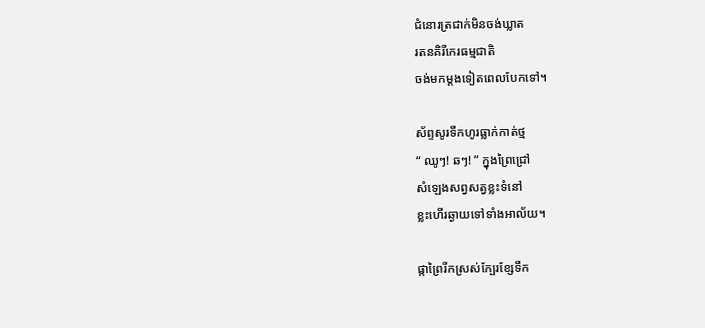ជំនោរត្រជាក់មិនចង់ឃ្លាត
រតនគិរីកេរធម្មជាតិ
ចង់មកម្តងទៀតពេលបែកទៅ។

ស័ព្ទសូរទឹកហូរធ្លាក់កាត់ថ្ម
“ ឈូៗ! ឆៗ! ” ក្នុងព្រៃជ្រៅ
សំឡេងសព្វសត្វខ្លះទំនៅ
ខ្លះហើរឆ្ងាយទៅទាំងអាល័យ។

ផ្កាព្រៃរីកស្រស់ក្បែរខ្សែទឹក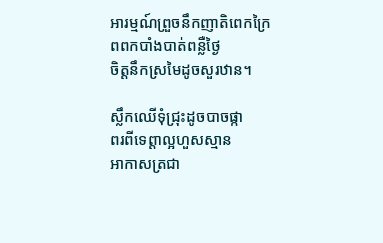អារម្មណ៍ព្រួចនឹកញាតិពេកក្រៃ
ពពកបាំងបាត់ពន្លឺថ្ងៃ
ចិត្តនឹកស្រមៃដូចសួរឋាន។

ស្លឹកឈើទុំជ្រុះដូចបាចផ្កា
ពរពីទេព្តាល្អហួសស្មាន
អាកាសត្រជា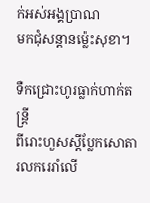ក់អស់អង្គប្រាណ
មកជុំសន្តានម្ល៉េះសុខា។

ទឺកជ្រោះហូរធ្លាក់ហាក់តន្ត្រី
ពីរោះហួសស្តីប្លែកសោតា
រលករេរាំលើ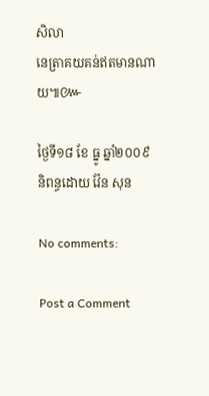សិលា
នេត្រាគយគន់ឥតមានណាយ៕៚

ថ្ងៃទី១៨ ខែ ធ្នូ ឆ្នាំ២០០៩
និពន្ធដោយ វ៉ែន សុន

No comments:

Post a Comment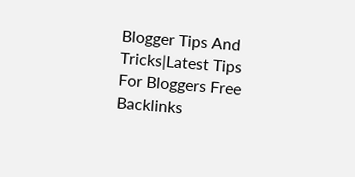Blogger Tips And Tricks|Latest Tips For Bloggers Free Backlinks